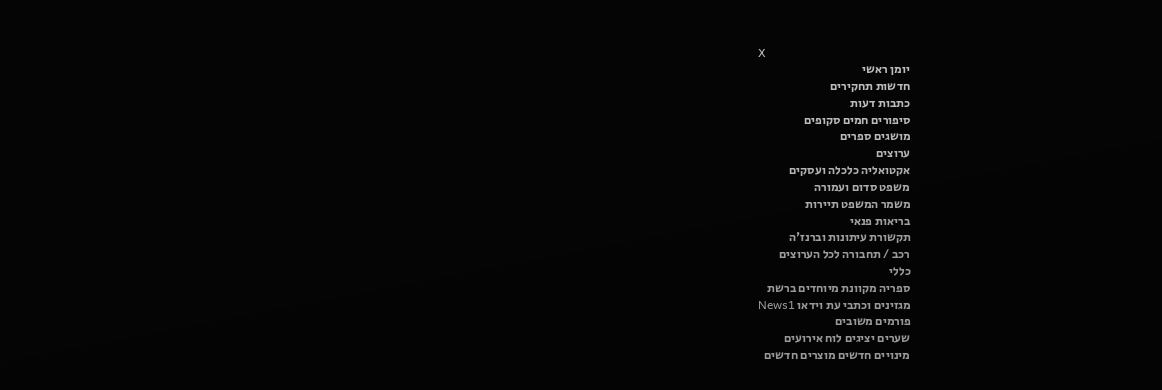X
יומן ראשי
חדשות תחקירים
כתבות דעות
סיפורים חמים סקופים
מושגים ספרים
ערוצים
אקטואליה כלכלה ועסקים
משפט סדום ועמורה
משמר המשפט תיירות
בריאות פנאי
תקשורת עיתונות וברנז'ה
רכב / תחבורה לכל הערוצים
כללי
ספריה מקוונת מיוחדים ברשת
מגזינים וכתבי עת וידאו News1
פורמים משובים
שערים יציגים לוח אירועים
מינויים חדשים מוצרים חדשים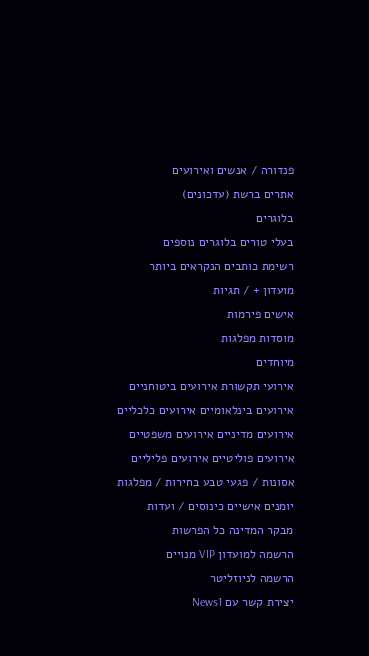פנדורה / אנשים ואירועים
אתרים ברשת (עדכונים)
בלוגרים
בעלי טורים בלוגרים נוספים
רשימת כותבים הנקראים ביותר
מועדון + / תגיות
אישים פירמות
מוסדות מפלגות
מיוחדים
אירועי תקשורת אירועים ביטוחניים
אירועים בינלאומיים אירועים כלכליים
אירועים מדיניים אירועים משפטיים
אירועים פוליטיים אירועים פליליים
אסונות / פגעי טבע בחירות / מפלגות
יומנים אישיים כינוסים / ועדות
מבקר המדינה כל הפרשות
הרשמה למועדון VIP מנויים
הרשמה לניוזליטר
יצירת קשר עם News1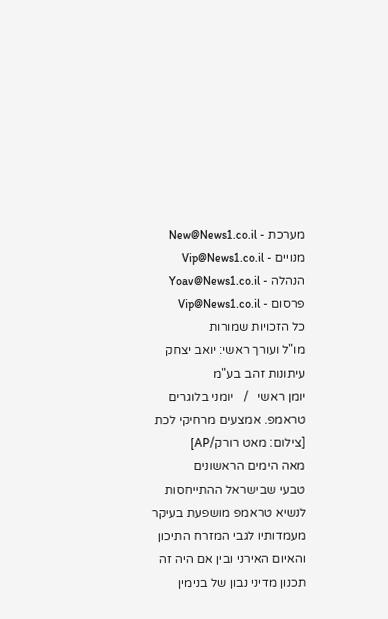מערכת - New@News1.co.il
מנויים - Vip@News1.co.il
הנהלה - Yoav@News1.co.il
פרסום - Vip@News1.co.il
כל הזכויות שמורות
מו"ל ועורך ראשי: יואב יצחק
עיתונות זהב בע"מ
יומן ראשי   /   יומני בלוגרים
טראמפ. אמצעים מרחיקי לכת [צילום: מאט רורק/AP]
מאה הימים הראשונים
טבעי שבישראל ההתייחסות לנשיא טראמפ מושפעת בעיקר מעמדותיו לגבי המזרח התיכון והאיום האירני ובין אם היה זה תכנון מדיני נבון של בנימין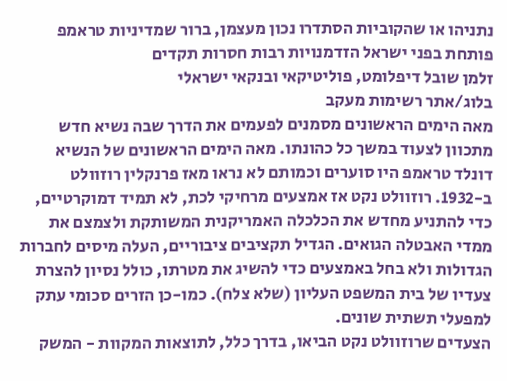נתניהו או שהקוביות הסתדרו נכון מעצמן, ברור שמדיניות טראמפ פותחת בפני ישראל הזדמנויות רבות חסרות תקדים
זלמן שובל דיפלומט, פוליטיקאי ובנקאי ישראלי
בלוג/אתר רשימות מעקב
מאה הימים הראשונים מסמנים לפעמים את הדרך שבה נשיא חדש מתכוון לצעוד במשך כל כהונתו. מאה הימים הראשונים של הנשיא דונלד טראמפ היו סוערים וכמותם לא נראו מאז פרנקלין רוזוולט ב-1932. רוזוולט נקט אז אמצעים מרחיקי לכת, לא תמיד דמוקרטיים, כדי להתניע מחדש את הכלכלה האמריקנית המשותקת ולצמצם את ממדי האבטלה הגואים. הגדיל תקציבים ציבוריים, העלה מיסים לחברות הגדולות ולא בחל באמצעים כדי להשיג את מטרתו, כולל נסיון להצרת צעדיו של בית המשפט העליון (שלא צלח). כמו-כן הזרים סכומי עתק למפעלי תשתית שונים.
הצעדים שרוזוולט נקט הביאו, בדרך כלל, לתוצאות המקוות - המשק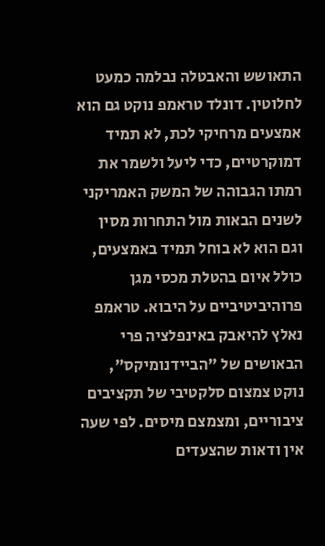התאושש והאבטלה נבלמה כמעט לחלוטין. דונלד טראמפ נוקט גם הוא אמצעים מרחיקי לכת, לא תמיד דמוקרטיים, כדי ליעל ולשמר את רמתו הגבוהה של המשק האמריקני לשנים הבאות מול התחרות מסין וגם הוא לא בוחל תמיד באמצעים, כולל איום בהטלת מכסי מגן פרוהיביטיביים על היבוא. טראמפ נאלץ להיאבק באינפלציה פרי הבאושים של "הביידנומיקס", נוקט צמצום סלקטיבי של תקציבים ציבוריים, ומצמצם מיסים. לפי שעה אין ודאות שהצעדים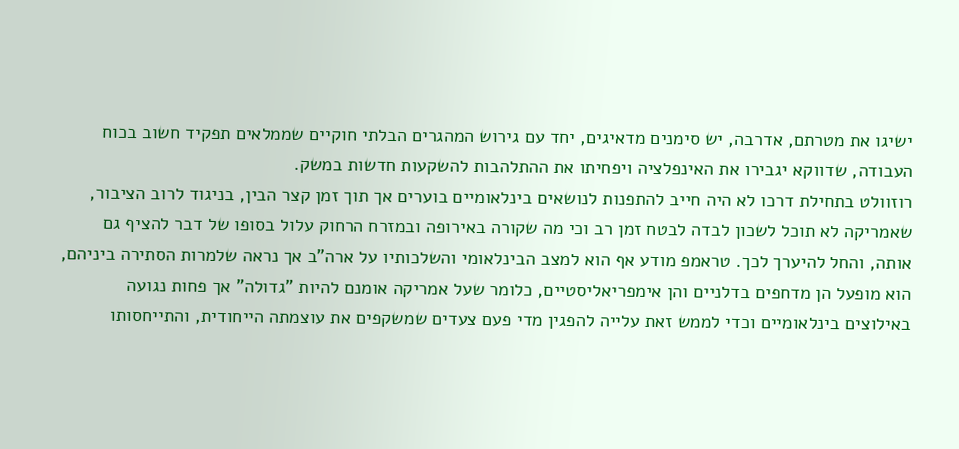ישיגו את מטרתם, אדרבה, יש סימנים מדאיגים, יחד עם גירוש המהגרים הבלתי חוקיים שממלאים תפקיד חשוב בכוח העבודה, שדווקא יגבירו את האינפלציה ויפחיתו את ההתלהבות להשקעות חדשות במשק.
רוזוולט בתחילת דרכו לא היה חייב להתפנות לנושאים בינלאומיים בוערים אך תוך זמן קצר הבין, בניגוד לרוב הציבור, שאמריקה לא תוכל לשכון לבדה לבטח זמן רב וכי מה שקורה באירופה ובמזרח הרחוק עלול בסופו של דבר להציף גם אותה, והחל להיערך לכך. טראמפ מודע אף הוא למצב הבינלאומי והשלכותיו על ארה"ב אך נראה שלמרות הסתירה ביניהם, הוא מופעל הן מדחפים בדלניים והן אימפריאליסטיים, כלומר שעל אמריקה אומנם להיות "גדולה" אך פחות נגועה באילוצים בינלאומיים וכדי לממש זאת עלייה להפגין מדי פעם צעדים שמשקפים את עוצמתה הייחודית, והתייחסותו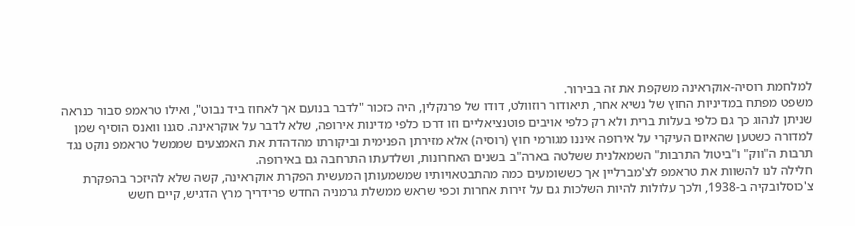למלחמת רוסיה-אוקראינה משקפת את זה בבירור.
משפט מפתח במדיניות החוץ של נשיא אחר, תיאודור רוזוולט, דודו של פרנקלין, היה כזכור "לדבר בנועם אך לאחוז ביד נבוט", ואילו טראמפ סבור כנראה שניתן לנהוג כך גם כלפי בעלות ברית ולא רק כלפי אויבים פוטנציאליים וזו דרכו כלפי מדינות אירופה, שלא לדבר על אוקראינה. סגנו וואנס הוסיף שמן למדורה כשטען שהאיום העיקרי על אירופה איננו מגורמי חוץ (רוסיה) אלא מזירתן הפנימית וביקורתו מהדהדת את האמצעים שממשל טראמפ נוקט נגד תרבות ה"ווק" ו"ביטול התרבות" השמאלנית ששלטה בארה"ב בשנים האחרונות, ושלדעתו התרחבה גם באירופה.
חלילה לנו להשוות את טראמפ לצ'מברליין אך כששומעים כמה מהתבטאויותיו שמשמעותן המעשית הפקרת אוקראינה, קשה שלא להיזכר בהפקרת צ'כוסלובקיה ב-1938, ולכך עלולות להיות השלכות גם על זירות אחרות וכפי שראש ממשלת גרמניה החדש פרידריך מרץ הדגיש, קיים חשש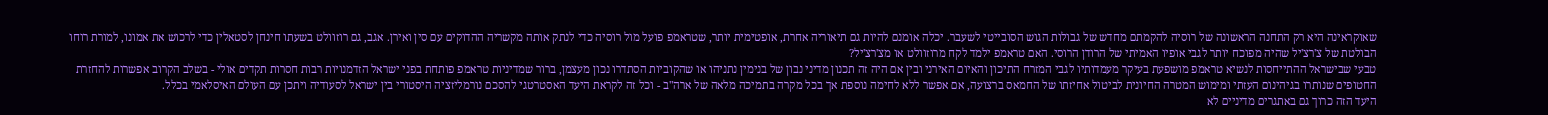שאוקראינה היא רק התחנה הראשונה של רוסיה להקמתם מחדש של גבולות הגוש הסובייטי לשעבר. יכלה אומנם להיות גם תיאוריה אחרת, אופטימית יותר, שטראמפ פועל מול רוסיה כדי לנתק אותה מקשריה ההדוקים עם סין ואירן. אגב, גם רוזוולט בשעתו חינחן לסטאלין כדי לרכוש את אמונו, למורת רוחו הבולטת של צ'רצ'יל שהיה מפוכח יותר לגבי אופיו האמיתי של הרודן הרוסי. האם טראמפ ילמד לקח מרוזוולט או מצ'רצ'יל?
טבעי שבישראל ההתייחסות לנשיא טראמפ מושפעת בעיקר מעמדותיו לגבי המזרח התיכון והאיום האירני ובין אם היה זה תכנון מדיני נבון של בנימין נתניהו או שהקוביות הסתדרו נכון מעצמן, ברור שמדיניות טראמפ פותחת בפני ישראל הזדמנויות רבות חסרות תקדים אולי - בשלב הקרוב אפשרות להחזרת החטופים שנותרו בגיהינום העזתי ומימוש המטרה החיונית לביטול אחיזתו של החמאס ברצועה, אם אפשר ללא לחימה נוספת אך בכל מקרה בתמיכה מלאה של ארה"ב - וכל זה לקראת היעד האסטרטגי להסכם נורמליזציה היסטורי בין ישראל לסעודיה ויתכן עם העולם האיסלאמי בכלל.
היעד הזה כרוך גם באתגרים מדיניים לא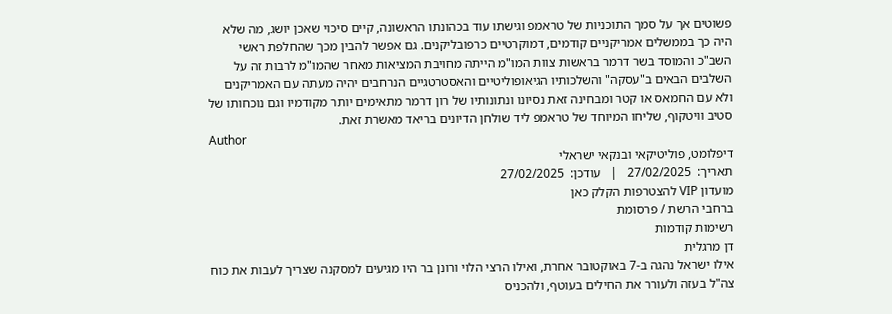פשוטים אך על סמך התוכניות של טראמפ וגישתו עוד בכהונתו הראשונה, קיים סיכוי שאכן יושג, מה שלא היה כך בממשלים אמריקניים קודמים, דמוקרטיים כרפובליקנים. גם אפשר להבין מכך שהחלפת ראשי השב"כ והמוסד בשר דרמר בראשות צוות המו"מ הייתה מחויבת המציאות מאחר שהמו"מ לרבות זה על השלבים הבאים ב"עסקה" והשלכותיו הגיאופוליטיים והאסטרטגיים הנרחבים יהיה מעתה עם האמריקנים ולא עם החמאס או קטר ומבחינה זאת נסיונו ונתונותיו של רון דרמר מתאימים יותר מקודמיו וגם נוכחותו של סטיב וויטקוף, שליחו המיוחד של טראמפ ליד שולחן הדיונים בריאד מאשרת זאת.
Author
דיפלומט, פוליטיקאי ובנקאי ישראלי
תאריך:  27/02/2025   |   עודכן:  27/02/2025
מועדון VIP להצטרפות הקלק כאן
ברחבי הרשת / פרסומת
רשימות קודמות
דן מרגלית
אילו ישראל נהגה ב-7 באוקטובר אחרת, ואילו הרצי הלוי ורונן בר היו מגיעים למסקנה שצריך לעבות את כוח צה"ל בעזה ולעורר את החילים בעוטף, ולהכניס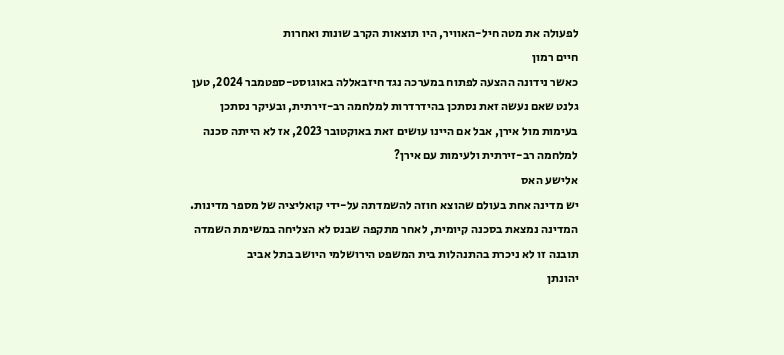לפעולה את מטה חיל-האוויר, היו תוצאות הקרב שונות ואחרות
חיים רמון
כאשר נידונה ההצעה לפתוח במערכה נגד חיזבאללה באוגוסט-ספטמבר 2024, טען גלנט שאם נעשה זאת נסתכן בהידרדרות למלחמה רב-זירתית, ובעיקר נסתכן בעימות מול אירן, אבל אם היינו עושים זאת באוקטובר 2023, אז לא הייתה סכנה למלחמה רב-זירתית ולעימות עם אירן?
אלישע האס
יש מדינה אחת בעולם שהוצא חוזה להשמדתה על-ידי קואליציה של מספר מדינות. המדינה נמצאת בסכנה קיומית, לאחר מתקפה שבנס לא הצליחה במשימת השמדה    תובנה זו לא ניכרת בהתנהלות בית המשפט הירושלמי היושב בתל אביב
יהונתן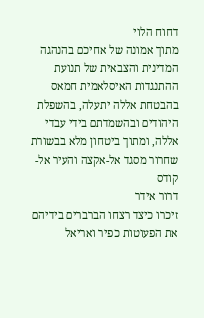דחוח הלוי
מתוך אמונה של אחיכם בהנהגה המדינית והצבאית של תנועת ההתנגדות האיסלאמית חמאס בהבטחת אללה יתעלה, בהשפלת היהודים ובהשמדתם בידי עבדי אללה, ומתוך ביטחון מלא בבשורת שחרור מסגד אל-אקצה והעיר אל-קודס
דרור אידר
זיכרו כיצד רצחו הברברים בידיהם את הפעוטות כפיר ואריאל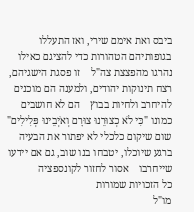ביבס ואת אימם שירי, ואז התעללו בגופותיהם הטהורות כדי להציגם כאילו נהרגו מהפצצת צה"ל    זו פסגת הישגיהם, רצח תינוקות יהודים, ולמענה הם מוכנים להיחרב ולחיות בבוץ    הם לא חושבים כמונו "כִּי לֹא כְצוּרֵנוּ צוּרָם וְאֹיְבֵינוּ פְּלִילִים"    שום שיקום כלכלי לא יפתור את הבעיה    ברגע שיוכלו, יטבחו בנו שוב, גם אם יידעו שייחרבו    אסור לחזור לקונספציה
כל הזכויות שמורות
מו"ל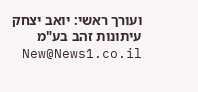ועורך ראשי: יואב יצחק
עיתונות זהב בע"מ New@News1.co.il